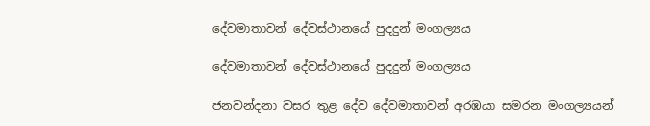දේවමාතාවන් දේවස්ථානයේ පුදදුන් මංගල්‍යය

දේවමාතාවන් දේවස්ථානයේ පුදදුන් මංගල්‍යය

ජනවන්දනා වසර තුළ දේව දේවමාතාවන් අරඹයා සමරන මංගල්‍යයන්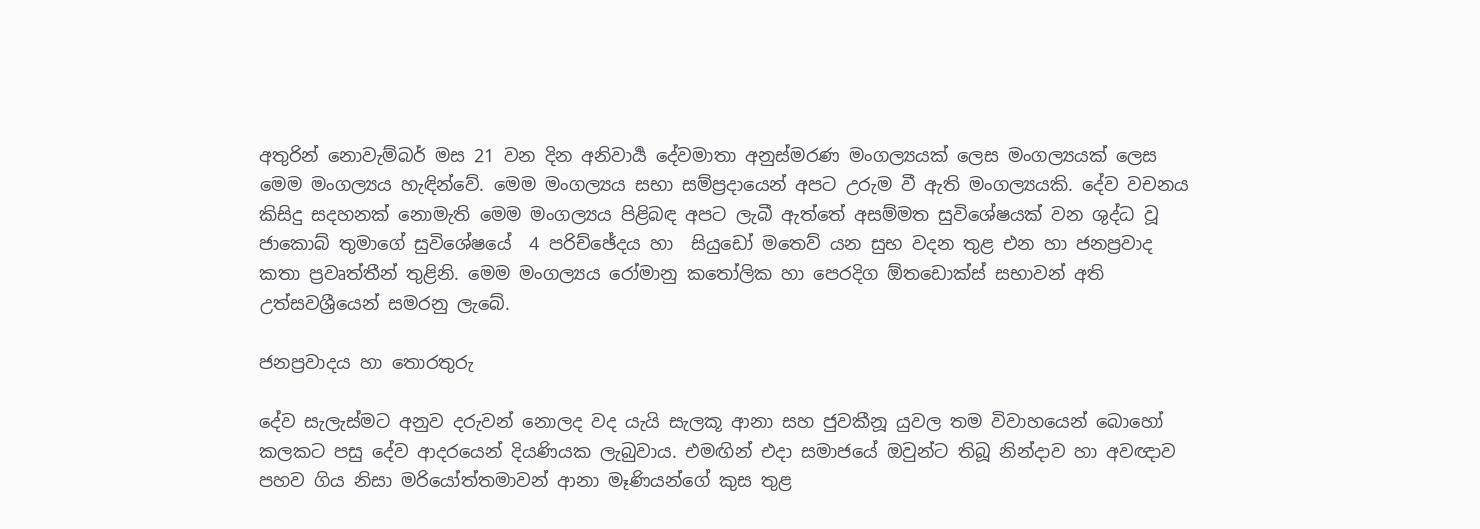අතුරින් නොවැම්බර් මස 21 වන දින අනිවාර්‍ය දේවමාතා අනුස්මරණ මංගල්‍යයක් ලෙස මංගල්‍යයක් ලෙස මෙම මංගල්‍යය හැඳින්වේ. මෙම මංගල්‍යය සභා සම්ප්‍රදායෙන් අපට උරුම වී ඇති මංගල්‍යයකි. දේව වචනය කිසිදු සදහනක් නොමැති මෙම මංගල්‍යය පිළිබඳ අපට ලැබී ඇත්තේ අසම්මත සුවිශේෂයක් වන ශුද්ධ වූ ජාකොබ් තුමාගේ සුවිශේෂයේ  4 පරිච්ඡේදය හා  සියුඩෝ මතෙව් යන සුභ වදන තුළ එන හා ජනප්‍රවාද කතා ප්‍රවෘත්තීන් තුළිනි. මෙම මංගල්‍යය රෝමානු කතෝලික හා පෙරදිග ඕතඩොක්ස් සභාවන් අති උත්සවශ්‍රීයෙන් සමරනු ලැබේ.

ජනප්‍රවාදය හා තොරතුරු

දේව සැලැස්මට අනුව දරුවන් නොලද වද යැයි සැලකූ ආනා සහ ජුවකීනූ යුවල තම විවාහයෙන් බොහෝ කලකට පසු දේව ආදරයෙන් දියණියක ලැබුවාය. එමඟින් එදා සමාජයේ ඔවුන්ට තිබූ නින්දාව හා අවඥාව පහව ගිය නිසා මරියෝත්තමාවන් ආනා මෑණියන්ගේ කුස තුළ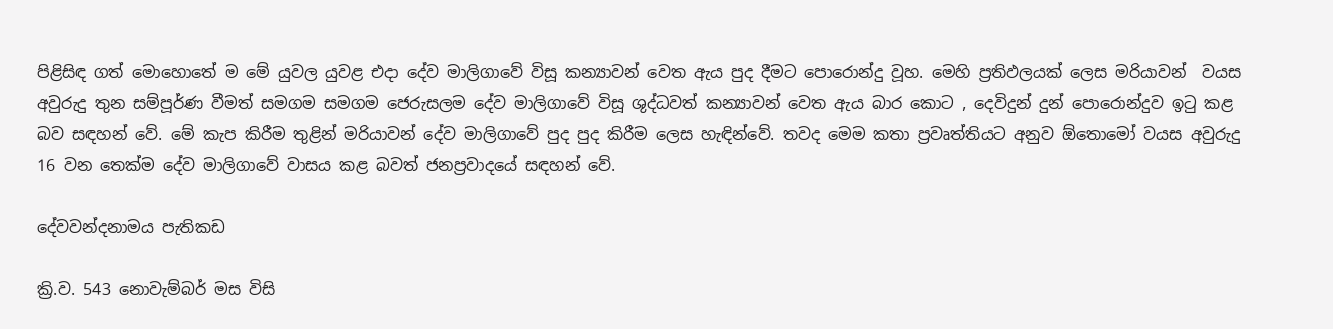පිළිසිඳ ගත් මොහොතේ ම මේ යුවල යුවළ එදා දේව මාලිගාවේ විසූ කන්‍යාවන් වෙත ඇය පුද දීමට පොරොන්දු වූහ. මෙහි ප්‍රතිඵලයක් ලෙස මරියාවන්  වයස අවුරුදු තුන සම්පූර්ණ වීමත් සමගම සමගම ජෙරුසලම දේව මාලිගාවේ විසූ ශුද්ධවත් කන්‍යාවන් වෙත ඇය බාර කොට , දෙවිදුන් දුන් පොරොන්දුව ඉටු කළ බව සඳහන් වේ. මේ කැප කිරීම තුළින් මරියාවන් දේව මාලිගාවේ පුද පුද කිරීම ලෙස හැඳින්වේ. තවද මෙම කතා ප්‍රවෘත්තියට අනුව ඕතොමෝ වයස අවුරුදු 16 වන තෙක්ම දේව මාලිගාවේ වාසය කළ බවත් ජනප්‍රවාදයේ සඳහන් වේ.

දේවවන්දනාමය පැතිකඩ

ක්‍රි.ව. 543 නොවැම්බර් මස විසි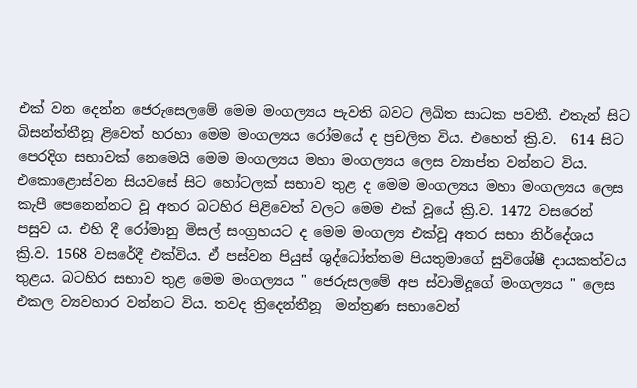එක් වන දෙන්න ජෙරුසෙලමේ මෙම මංගල්‍යය පැවති බවට ලිඛිත සාධක පවතී. එතැන් සිට බිසන්ත්තීනූ ළිවෙත් හරහා මෙම මංගල්‍යය රෝමයේ ද ප්‍රචලිත විය. එහෙත් ක්‍රි.ව.  614 සිට පෙරදිග සභාවක් නෙමෙයි මෙම මංගල්‍යය මහා මංගල්‍යය ලෙස ව්‍යාප්ත වන්නට විය. එකොළොස්වන සියවසේ සිට හෝටලක් සභාව තුළ ද මෙම මංගල්‍යය මහා මංගල්‍යය ලෙස කැපී පෙනෙන්නට වූ අතර බටහිර පිළිවෙත් වලට මෙම එක් වූයේ ක්‍රි.ව. 1472 වසරෙන් පසුව ය. එහි දී රෝමානු මිසල් සංග්‍රහයට ද මෙම මංගල්‍ය එක්වූ අතර සභා නිර්දේශය ක්‍රි.ව. 1568 වසරේදී එක්විය. ඒ පස්වන පියුස් ශුද්ධෝත්තම පියතුමාගේ සුවිශේෂී දායකත්වය තුළය. බටහිර සභාව තුළ මෙම මංගල්‍යය " ජෙරුසලමේ අප ස්වාමිදූගේ මංගල්‍යය " ලෙස  එකල ව්‍යවහාර වන්නට විය. තවද ත්‍රිදෙන්තීනූ  මන්ත්‍රණ සභාවෙන්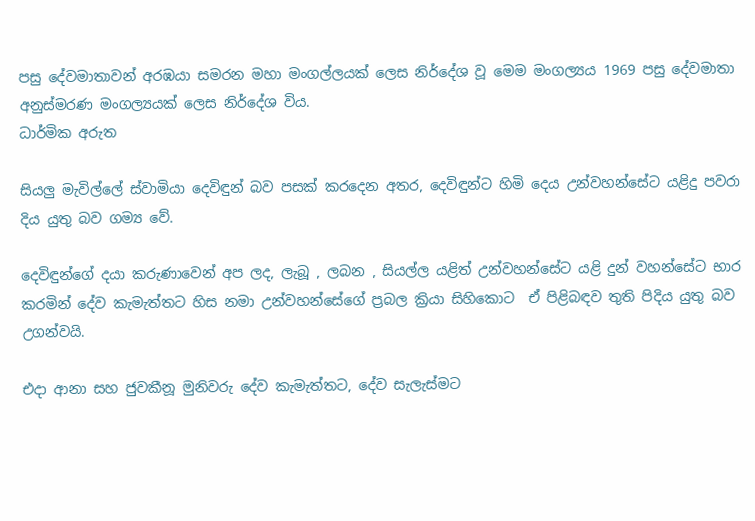පසු දේවමාතාවන් අරඹයා සමරන මහා මංගල්ලයක් ලෙස නිර්දේශ වූ මෙම මංගල්‍යය 1969 පසු දේවමාතා අනුස්මරණ මංගල්‍යයක් ලෙස නිර්දේශ විය.
ධාර්මික අරුත

සියලු මැවිල්ලේ ස්වාමියා දෙවිඳුන් බව පසක් කරදෙන අතර, දෙවිඳුන්ට හිමි දෙය උන්වහන්සේට යළිදු පවරා දිය යුතු බව ගම්‍ය වේ.

දෙවිඳුන්ගේ දයා කරුණාවෙන් අප ලද, ලැබූ , ලබන , සියල්ල යළිත් උන්වහන්සේට යළි දුන් වහන්සේට භාර කරමින් දේව කැමැත්තට හිස නමා උන්වහන්සේගේ ප්‍රබල ක්‍රියා සිහිකොට  ඒ පිළිබඳව තුති පිදිය යුතු බව උගන්වයි.

එදා ආනා සහ ජුවකීනූ මුනිවරු දේව කැමැත්තට, දේව සැලැස්මට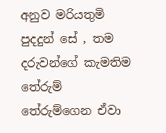අනුව මරියතුමි පුදදුන් සේ , තම දරුවන්ගේ කැමතිම තේරුම් තේරුම්ගෙන ඒවා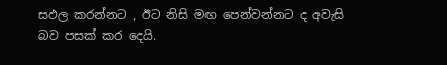සඵල කරන්නට , ඊට නිසි මඟ පෙන්වන්නට ද අවැසි බව පසක් කර දෙයි.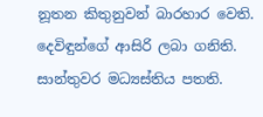නූතන කිතුනුවන් බාරහාර වෙති. දෙවිඳුන්ගේ ආසිරි ලබා ගනිති. සාන්තුවර මධ්‍යස්තිය පතති.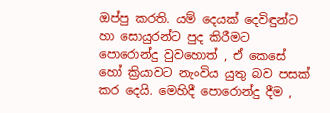ඔප්පු කරති. යම් දෙයක් දෙවිඳුන්ට හා සොයුරන්ට පුද කිරීමට පොරොන්දු වුවහොත් , ඒ කෙසේ හෝ ක්‍රියාවට නැංවිය යුතු බව පසක් කර දෙයි. මෙහිදී පොරොන්දු දීම ,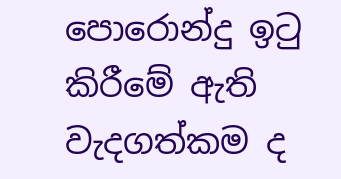පොරොන්දු ඉටු කිරීමේ ඇති වැදගත්කම ද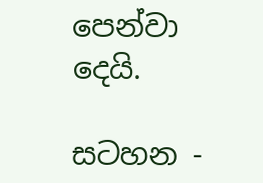පෙන්වා දෙයි.

සටහන -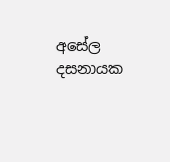අසේල දසනායක